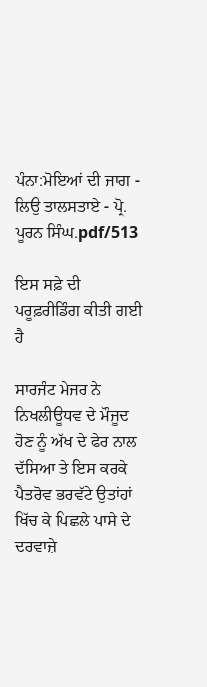ਪੰਨਾ:ਮੋਇਆਂ ਦੀ ਜਾਗ - ਲਿਉ ਤਾਲਸਤਾਏ - ਪ੍ਰੋ. ਪੂਰਨ ਸਿੰਘ.pdf/513

ਇਸ ਸਫ਼ੇ ਦੀ ਪਰੂਫ਼ਰੀਡਿੰਗ ਕੀਤੀ ਗਈ ਹੈ

ਸਾਰਜੰਟ ਮੇਜਰ ਨੇ ਨਿਖਲੀਊਧਵ ਦੇ ਮੌਜੂਦ ਹੋਣ ਨੂੰ ਅੱਖ ਦੇ ਫੇਰ ਨਾਲ ਦੱਸਿਆ ਤੇ ਇਸ ਕਰਕੇ ਪੈਤਰੋਵ ਭਰਵੱਟੇ ਉਤਾਂਹਾਂ ਖਿੱਚ ਕੇ ਪਿਛਲੇ ਪਾਸੇ ਦੇ ਦਰਵਾਜ਼ੇ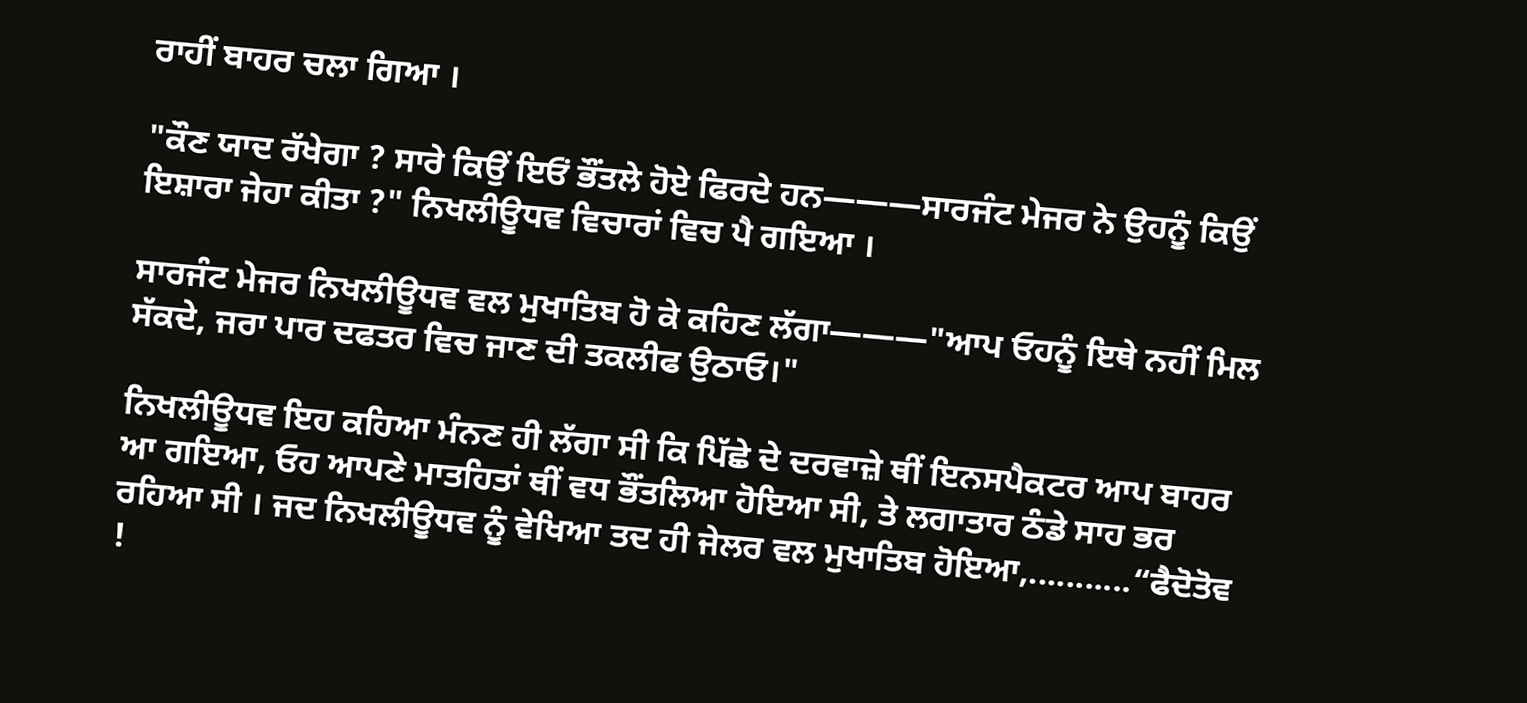ਰਾਹੀਂ ਬਾਹਰ ਚਲਾ ਗਿਆ ।

"ਕੌਣ ਯਾਦ ਰੱਖੇਗਾ ? ਸਾਰੇ ਕਿਉਂ ਇਓਂ ਭੌਂਤਲੇ ਹੋਏ ਫਿਰਦੇ ਹਨ———ਸਾਰਜੰਟ ਮੇਜਰ ਨੇ ਉਹਨੂੰ ਕਿਉਂ ਇਸ਼ਾਰਾ ਜੇਹਾ ਕੀਤਾ ?" ਨਿਖਲੀਊਧਵ ਵਿਚਾਰਾਂ ਵਿਚ ਪੈ ਗਇਆ ।

ਸਾਰਜੰਟ ਮੇਜਰ ਨਿਖਲੀਊਧਵ ਵਲ ਮੁਖਾਤਿਬ ਹੋ ਕੇ ਕਹਿਣ ਲੱਗਾ———"ਆਪ ਓਹਨੂੰ ਇਥੇ ਨਹੀਂ ਮਿਲ ਸੱਕਦੇ, ਜਰਾ ਪਾਰ ਦਫਤਰ ਵਿਚ ਜਾਣ ਦੀ ਤਕਲੀਫ ਉਠਾਓ।"

ਨਿਖਲੀਊਧਵ ਇਹ ਕਹਿਆ ਮੰਨਣ ਹੀ ਲੱਗਾ ਸੀ ਕਿ ਪਿੱਛੇ ਦੇ ਦਰਵਾਜ਼ੇ ਥੀਂ ਇਨਸਪੈਕਟਰ ਆਪ ਬਾਹਰ ਆ ਗਇਆ, ਓਹ ਆਪਣੇ ਮਾਤਹਿਤਾਂ ਥੀਂ ਵਧ ਭੌਂਤਲਿਆ ਹੋਇਆ ਸੀ, ਤੇ ਲਗਾਤਾਰ ਠੰਡੇ ਸਾਹ ਭਰ ਰਹਿਆ ਸੀ । ਜਦ ਨਿਖਲੀਊਧਵ ਨੂੰ ਵੇਖਿਆ ਤਦ ਹੀ ਜੇਲਰ ਵਲ ਮੁਖਾਤਿਬ ਹੋਇਆ,...........“ਫੈਦੋਤੋਵ !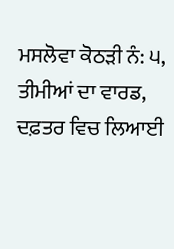ਮਸਲੋਵਾ ਕੋਠੜੀ ਨੰ: ੫, ਤੀਮੀਆਂ ਦਾ ਵਾਰਡ, ਦਫ਼ਤਰ ਵਿਚ ਲਿਆਈ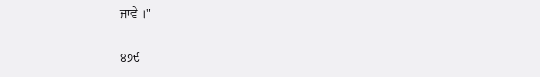ਜਾਵੇ ।"

੪੭੯